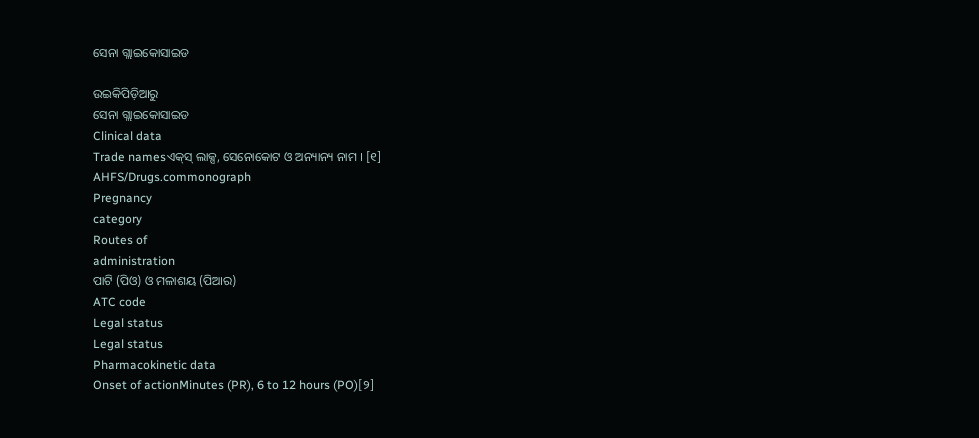ସେନା ଗ୍ଲାଇକୋସାଇଡ

ଉଇକିପିଡ଼ିଆ‌ରୁ
ସେନା ଗ୍ଲାଇକୋସାଇଡ
Clinical data
Trade namesଏକ୍‌ସ୍ ଲାକ୍ସ, ସେନୋକୋଟ ଓ ଅନ୍ୟାନ୍ୟ ନାମ । [୧]
AHFS/Drugs.commonograph
Pregnancy
category
Routes of
administration
ପାଟି (ପିଓ) ଓ ମଳାଶୟ (ପିଆର)
ATC code
Legal status
Legal status
Pharmacokinetic data
Onset of actionMinutes (PR), 6 to 12 hours (PO)[୨]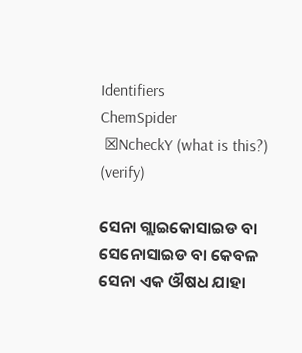Identifiers
ChemSpider
 ☒NcheckY (what is this?)  (verify)

ସେନା ଗ୍ଲାଇକୋସାଇଡ ବା ସେନୋସାଇଡ ବା କେବଳ ସେନା ଏକ ଔଷଧ ଯାହା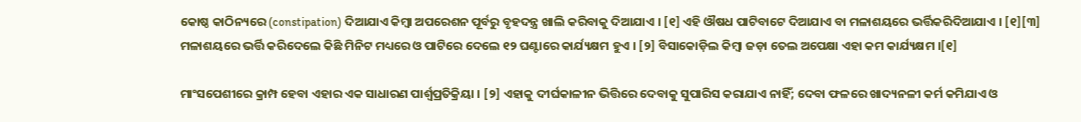କୋଷ୍ଠ କାଠିନ୍ୟରେ (constipation) ଦିଆଯାଏ କିମ୍ବା ଅପରେଶନ ପୂର୍ବରୁ ବୃହଦନ୍ତ୍ର ଖାଲି କରିବାକୁ ଦିଆଯାଏ । [୧] ଏହି ଔଷଧ ପାଟିବାଟେ ଦିଆଯାଏ ବା ମଳାଶୟରେ ଭର୍ତ୍ତିକରିଦିଆଯାଏ । [୧][୩] ମଳାଶୟରେ ଭର୍ତ୍ତି କରିଦେଲେ କିଛି ମିନିଟ ମଧ୍ୟରେ ଓ ପାଟିରେ ଦେଲେ ୧୨ ଘଣ୍ଟାରେ କାର୍ଯ୍ୟକ୍ଷମ ହୁଏ । [୨] ବିସାକୋଡ଼ିଲ କିମ୍ବା ଜଡ଼ା ତେଲ ଅପେକ୍ଷା ଏହା କମ କାର୍ଯ୍ୟକ୍ଷମ ।[୧]

ମାଂସପେଶୀରେ କ୍ରାମ୍ପ ହେବା ଏହାର ଏକ ସାଧାରଣ ପାର୍ଶ୍ୱପ୍ରତିକ୍ରିୟା । [୨] ଏହାକୁ ଦୀର୍ଘକାଳୀନ ଭିତ୍ତିରେ ଦେବାକୁ ସୁପାରିସ କରାଯାଏ ନାହିଁ; ଦେବା ଫଳରେ ଖାଦ୍ୟନଳୀ କର୍ମ କମିଯାଏ ଓ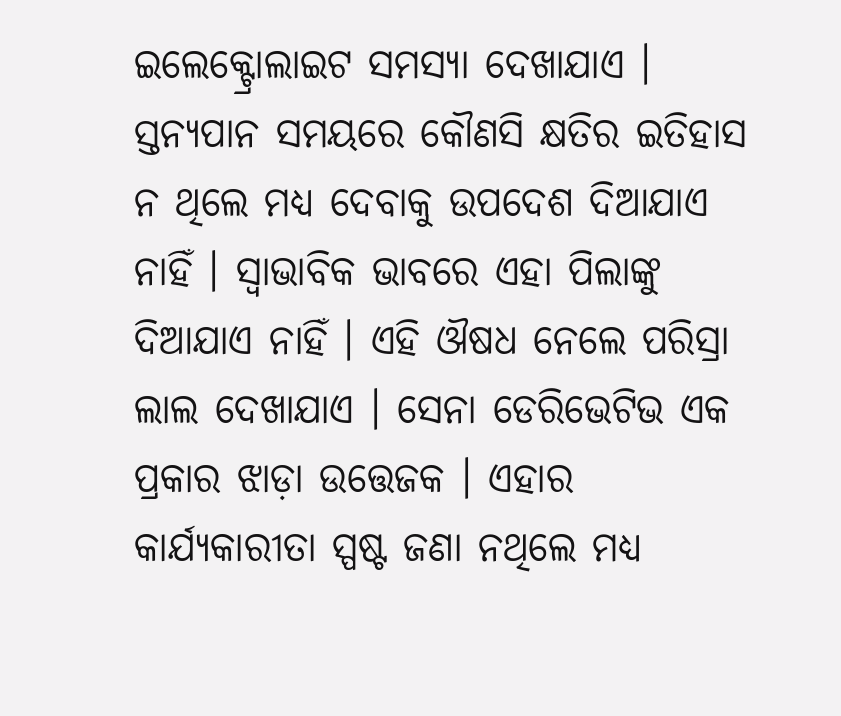ଇଲେକ୍ଟ୍ରୋଲାଇଟ ସମସ୍ୟା ଦେଖାଯାଏ । ସ୍ତନ୍ୟପାନ ସମୟରେ କୌଣସି କ୍ଷତିର ଇତିହାସ ନ ଥିଲେ ମଧ୍ୟ ଦେବାକୁ ଉପଦେଶ ଦିଆଯାଏ ନାହିଁ । ସ୍ୱାଭାବିକ ଭାବରେ ଏହା ପିଲାଙ୍କୁ ଦିଆଯାଏ ନାହିଁ । ଏହି ଔଷଧ ନେଲେ ପରିସ୍ରା ଲାଲ ଦେଖାଯାଏ । ସେନା ଡେରିଭେଟିଭ ଏକ ପ୍ରକାର ଝାଡ଼ା ଉତ୍ତେଜକ । ଏହାର କାର୍ଯ୍ୟକାରୀତା ସ୍ପଷ୍ଟ ଜଣା ନଥିଲେ ମଧ୍ୟ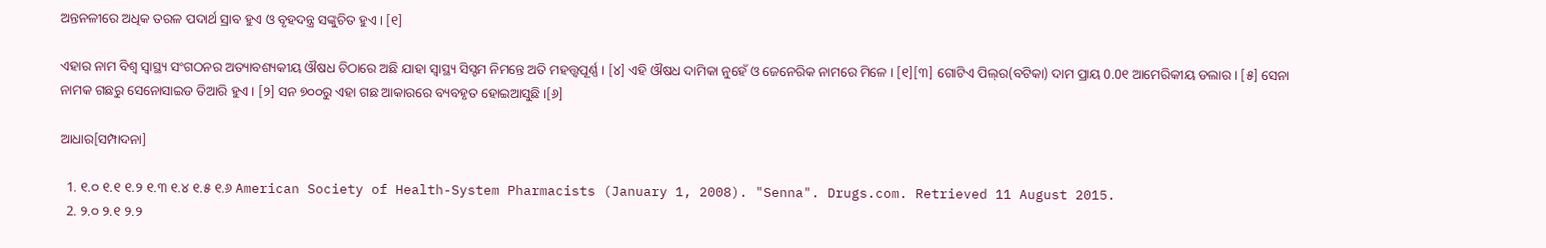ଅନ୍ତନଳୀରେ ଅଧିକ ତରଳ ପଦାର୍ଥ ସ୍ରାବ ହୁଏ ଓ ବୃହଦନ୍ତ୍ର ସଙ୍କୁଚିତ ହୁଏ । [୧]

ଏହାର ନାମ ବିଶ୍ୱ ସ୍ୱାସ୍ଥ୍ୟ ସଂଗଠନର ଅତ୍ୟାବଶ୍ୟକୀୟ ଔଷଧ ଚିଠାରେ ଅଛି ଯାହା ସ୍ୱାସ୍ଥ୍ୟ ସିସ୍ଟମ ନିମନ୍ତେ ଅତି ମହତ୍ତ୍ୱପୂର୍ଣ୍ଣ । [୪] ଏହି ଔଷଧ ଦାମିକା ନୁହେଁ ଓ ଜେନେରିକ ନାମରେ ମିଳେ । [୧][୩] ଗୋଟିଏ ପିଲ୍‌ର(ବଟିକା) ଦାମ ପ୍ରାୟ 0.0୧ ଆମେରିକୀୟ ଡଲାର । [୫] ସେନା ନାମକ ଗଛରୁ ସେନୋସାଇଡ ତିଆରି ହୁଏ । [୨] ସନ ୭୦୦ରୁ ଏହା ଗଛ ଆକାରରେ ବ୍ୟବ‌ହୃତ ହୋଇଆସୁଛି ।[୬]

ଆଧାର[ସମ୍ପାଦନା]

  1. ୧.୦ ୧.୧ ୧.୨ ୧.୩ ୧.୪ ୧.୫ ୧.୬ American Society of Health-System Pharmacists (January 1, 2008). "Senna". Drugs.com. Retrieved 11 August 2015.
  2. ୨.୦ ୨.୧ ୨.୨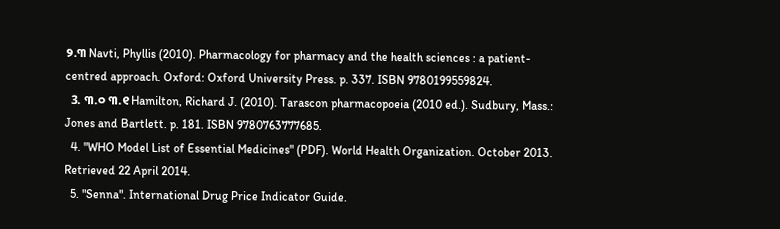୨.୩ Navti, Phyllis (2010). Pharmacology for pharmacy and the health sciences : a patient-centred approach. Oxford: Oxford University Press. p. 337. ISBN 9780199559824.
  3. ୩.୦ ୩.୧ Hamilton, Richard J. (2010). Tarascon pharmacopoeia (2010 ed.). Sudbury, Mass.: Jones and Bartlett. p. 181. ISBN 9780763777685.
  4. "WHO Model List of Essential Medicines" (PDF). World Health Organization. October 2013. Retrieved 22 April 2014.
  5. "Senna". International Drug Price Indicator Guide.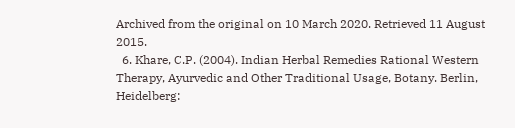Archived from the original on 10 March 2020. Retrieved 11 August 2015.
  6. Khare, C.P. (2004). Indian Herbal Remedies Rational Western Therapy, Ayurvedic and Other Traditional Usage, Botany. Berlin, Heidelberg: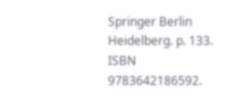Springer Berlin Heidelberg. p. 133. ISBN 9783642186592.